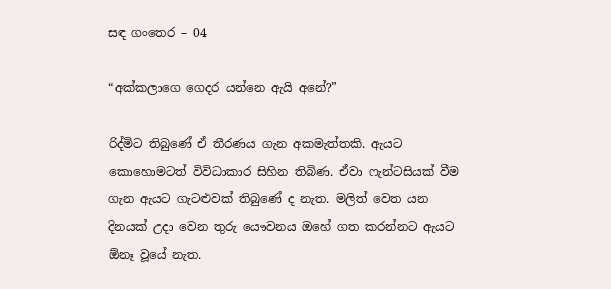සඳ ගංතෙර – 04

“අක්කලාගෙ ගෙදර යන්නෙ ඇයි අනේ?”

රිද්මිට තිබුණේ ඒ තීරණය ගැන අකමැත්තකි. ඇයට කොහොමටත් විවිධාකාර සිහින තිබිණ. ඒවා ෆැන්ටසියක් වීම ගැන ඇයට ගැටළුවක් තිබුණේ ද නැත. මලිත් වෙත යන දිනයක් උදා වෙන තුරු යෞවනය ඔහේ ගත කරන්නට ඇයට ඕනෑ වූයේ නැත.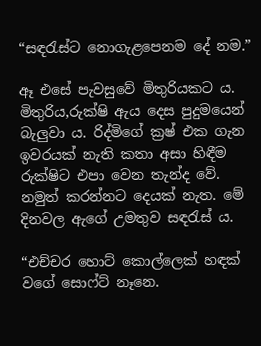“සඳරැස්ට නොගැළපෙනම දේ නම.”

ඈ එසේ පැවසුවේ මිතුරියකට ය. මිතුරිය,රුක්ෂි ඇය දෙස පුදුමයෙන් බැලුවා ය. රිද්මිගේ ක්‍රෂ් එක ගැන ඉවරයක් නැති කතා අසා හිඳීම රුක්ෂිට එපා වෙන තැන්ද වේ. නමුත් කරන්නට දෙයක් නැත. මේ දිනවල ඇගේ උමතුව සඳරැස් ය.

“එච්චර හොට් කොල්ලෙක් හඳක් වගේ සොෆ්ට් නෑනෙ.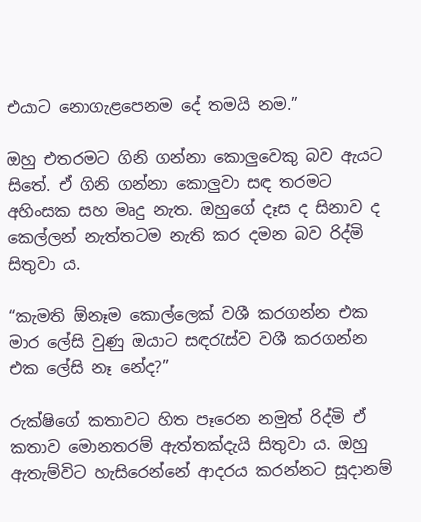එයාට නොගැළපෙනම දේ තමයි නම.”

ඔහු එතරමට ගිනි ගන්නා කොලුවෙකු බව ඇයට සිතේ. ඒ ගිනි ගන්නා කොලුවා සඳ තරමට අහිංසක සහ මෘදු නැත. ඔහුගේ දෑස ද සිනාව ද කෙල්ලන් නැත්තටම නැති කර දමන බව රිද්මි සිතුවා ය.

“කැමති ඕනෑම කොල්ලෙක් වශී කරගන්න එක මාර ලේසි වුණු ඔයාට සඳරැස්ව වශී කරගන්න එක ලේසි නෑ නේද?”

රුක්ෂිගේ කතාවට හිත පෑරෙන නමුත් රිද්මි ඒ කතාව මොනතරම් ඇත්තක්දැයි සිතුවා ය. ඔහු ඇතැම්විට හැසිරෙන්නේ ආදරය කරන්නට සූදානම්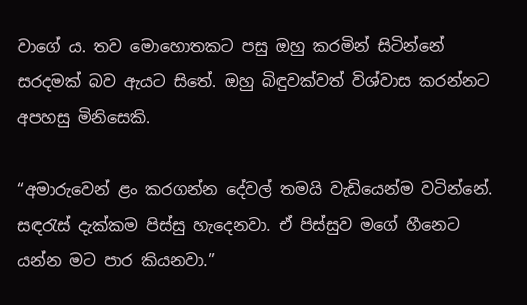වාගේ ය. තව මොහොතකට පසු ඔහු කරමින් සිටින්නේ සරදමක් බව ඇයට සිතේ. ඔහු බිඳුවක්වත් විශ්වාස කරන්නට අපහසු මිනිසෙකි.

“අමාරුවෙන් ළං කරගන්න දේවල් තමයි වැඩියෙන්ම වටින්නේ. සඳරැස් දැක්කම පිස්සු හැදෙනවා. ඒ පිස්සුව මගේ හීනෙට යන්න මට පාර කියනවා.”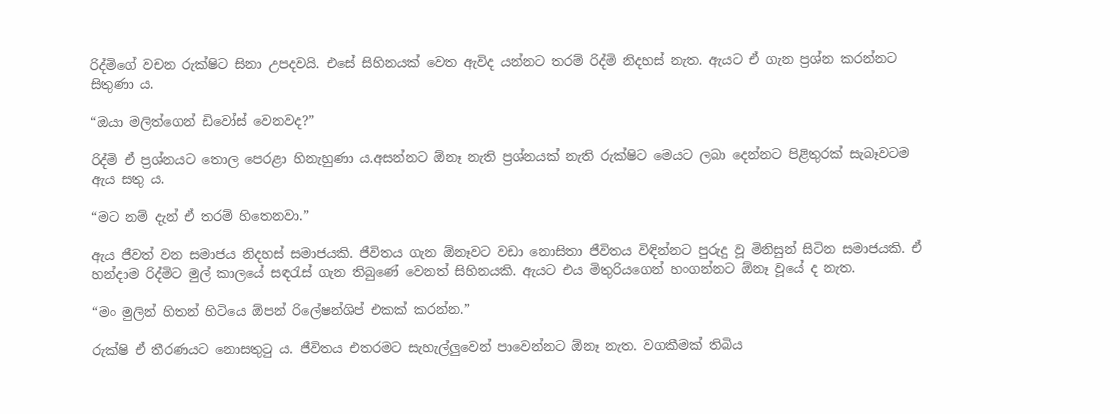රිද්මිගේ වචන රුක්ෂිට සිනා උපදවයි. එසේ සිහිනයක් වෙත ඇවිද යන්නට තරම් රිද්මි නිදහස් නැත. ඇයට ඒ ගැන ප්‍රශ්න කරන්නට සිතුණා ය.

“ඔයා මලිත්ගෙන් ඩිවෝස් වෙනවද?”

රිද්මි ඒ ප්‍රශ්නයට තොල පෙරළා හිනැහුණා ය.අසන්නට ඕනෑ නැති ප්‍රශ්නයක් නැති රුක්ෂිට මෙයට ලබා දෙන්නට පිළිතුරක් සැබෑවටම ඇය සතු ය.

“මට නම් දැන් ඒ තරම් හිතෙනවා.”

ඇය ජීවත් වන සමාජය නිදහස් සමාජයකි. ජීවිතය ගැන ඕනෑවට වඩා නොසිතා ජීවිතය විඳින්නට පුරුදු වූ මිනිසුන් සිටින සමාජයකි. ඒ හන්දාම රිද්මිට මුල් කාලයේ සඳරැස් ගැන තිබුණේ වෙනත් සිහිනයකි. ඇයට එය මිතුරියගෙන් හංගන්නට ඕනෑ වූයේ ද නැත.

“මං මුලින් හිතන් හිටියෙ ඕපන් රිලේෂන්ශිප් එකක් කරන්න.”

රුක්ෂි ඒ තීරණයට නොසතුටු ය. ජීවිතය එතරමට සැහැල්ලුවෙන් පාවෙන්නට ඕනෑ නැත. වගකීමක් තිබිය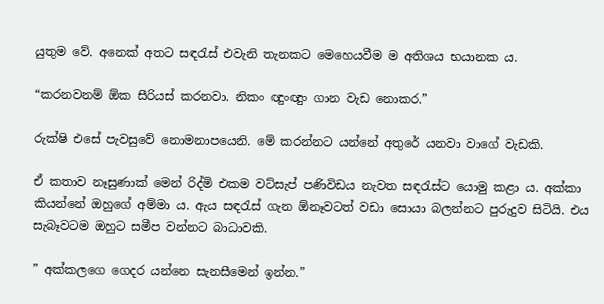යුතුම වේ. අනෙක් අතට සඳරැස් එවැනි තැනකට මෙහෙයවීම ම අතිශය භයානක ය.

“කරනවනම් ඕක සීරියස් කරනවා. නිකං ඥුංඥුං ගාන වැඩ නොකර.”

රුක්ෂි එසේ පැවසුවේ නොමනාපයෙනි. මේ කරන්නට යන්නේ අතුරේ යනවා වාගේ වැඩකි.

ඒ කතාව නෑසුණාක් මෙන් රිද්මි එකම වට්සැප් පණිවිඩය නැවත සඳරැස්ට යොමු කළා ය. අක්කා කියන්නේ ඔහුගේ අම්මා ය. ඇය සඳරැස් ගැන ඕනෑවටත් වඩා සොයා බලන්නට පුරුදුව සිටියි. එය සැබෑවටම ඔහුට සමීප වන්නට බාධාවකි.

” අක්කලගෙ ගෙදර යන්නෙ සැනසීමෙන් ඉන්න.”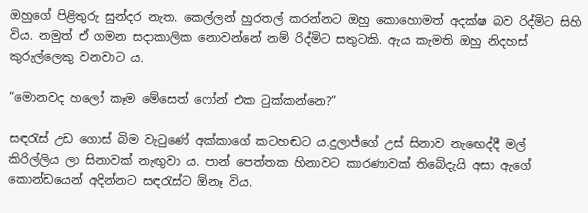ඔහුගේ පිළිතුරු සුන්දර නැත. කෙල්ලන් හුරතල් කරන්නට ඔහු කොහොමත් අදක්ෂ බව රිද්මිට සිහි විය. නමුත් ඒ ගමන සදාකාලික නොවන්නේ නම් රිද්මිට සතුටකි. ඇය කැමති ඔහු නිදහස් කුරුල්ලෙකු වනවාට ය.

“මොනවද හලෝ කෑම මේසෙත් ෆෝන් එක ටුක්කන්නෙ?”

සඳරැස් උඩ ගොස් බිම වැටුණේ අක්කාගේ කටහඬට ය.දුලාජ්ගේ උස් සිනාව නැඟෙද්දී මල් කිරිල්ලිය ලා සිනාවක් නැඟුවා ය. පාන් පෙත්තක හිනාවට කාරණාවක් තිබේදැයි අසා ඇගේ කොන්ඩයෙන් අදින්නට සඳරැස්ට ඕනෑ විය.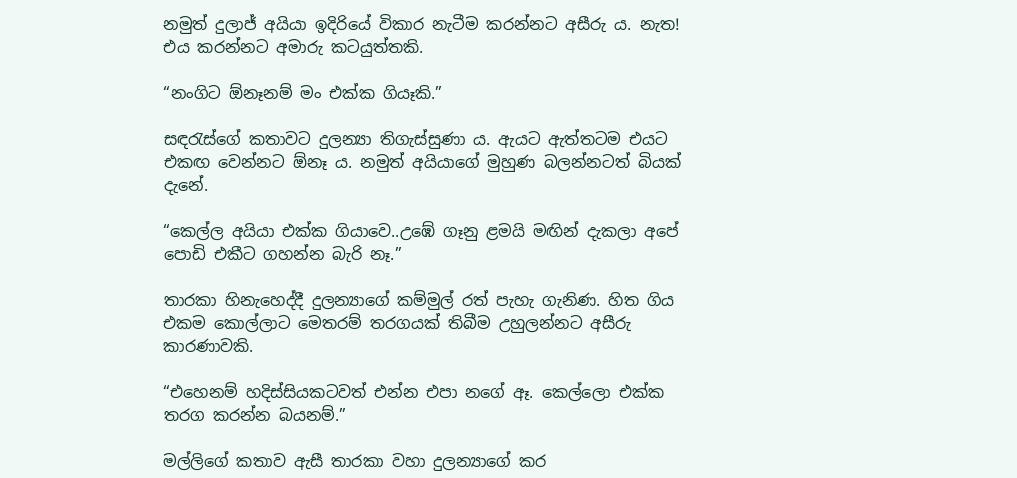නමුත් දුලාජ් අයියා ඉදිරියේ විකාර නැටීම කරන්නට අසීරු ය. නැත! එය කරන්නට අමාරු කටයුත්තකි.

“නංගිට ඕනෑනම් මං එක්ක ගියෑකි.”

සඳරැස්ගේ කතාවට දුලන්‍යා තිගැස්සුණා ය. ඇයට ඇත්තටම එයට එකඟ වෙන්නට ඕනෑ ය. නමුත් අයියාගේ මුහුණ බලන්නටත් බියක් දැනේ.

“කෙල්ල අයියා එක්ක ගියාවෙ..උඹේ ගෑනු ළමයි මඟින් දැකලා අපේ පොඩි එකීට ගහන්න බැරි නෑ.”

තාරකා හිනැහෙද්දී දුලන්‍යාගේ කම්මුල් රත් පැහැ ගැනිණ. හිත ගිය එකම කොල්ලාට මෙතරම් තරගයක් තිබීම උහුලන්නට අසීරු කාරණාවකි.

“එහෙනම් හදිස්සියකටවත් එන්න එපා නගේ ඈ. කෙල්ලො එක්ක තරග කරන්න බයනම්.”

මල්ලිගේ කතාව ඇසී තාරකා වහා දුලන්‍යාගේ කර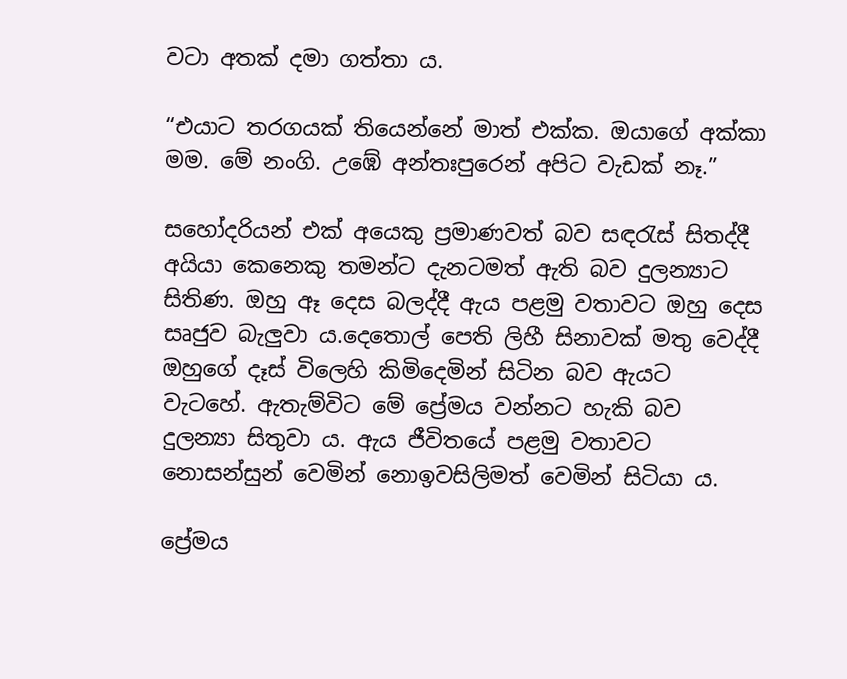වටා අතක් දමා ගත්තා ය.

“එයාට තරගයක් තියෙන්නේ මාත් එක්ක. ඔයාගේ අක්කා මම. මේ නංගි. උඹේ අන්තඃපුරෙන් අපිට වැඩක් නෑ.”

සහෝදරියන් එක් අයෙකු ප්‍රමාණවත් බව සඳරැස් සිතද්දී අයියා කෙනෙකු තමන්ට දැනටමත් ඇති බව දුලන්‍යාට සිතිණ. ඔහු ඈ දෙස බලද්දී ඇය පළමු වතාවට ඔහු දෙස සෘජුව බැලුවා ය.දෙතොල් පෙති ලිහී සිනාවක් මතු වෙද්දී ඔහුගේ දෑස් විලෙහි කිමිදෙමින් සිටින බව ඇයට වැටහේ. ඇතැම්විට මේ ප්‍රේමය වන්නට හැකි බව දුලන්‍යා සිතුවා ය. ඇය ජීවිතයේ පළමු වතාවට නොසන්සුන් වෙමින් නොඉවසිලිමත් වෙමින් සිටියා ය.

ප්‍රේමය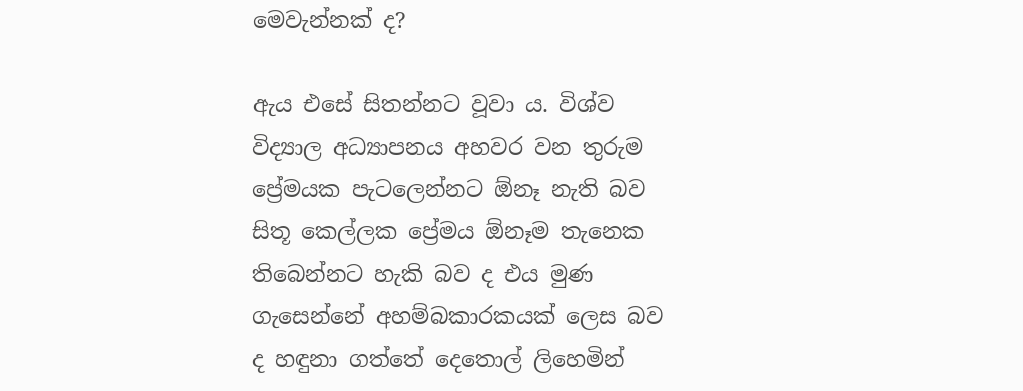මෙවැන්නක් ද?

ඇය එසේ සිතන්නට වූවා ය. විශ්ව විද්‍යාල අධ්‍යාපනය අහවර වන තුරුම ප්‍රේමයක පැටලෙන්නට ඕනෑ නැති බව සිතූ කෙල්ලක ප්‍රේමය ඕනෑම තැනෙක තිබෙන්නට හැකි බව ද එය මුණ ගැසෙන්නේ අහම්බකාරකයක් ලෙස බව ද හඳුනා ගත්තේ දෙතොල් ලිහෙමින්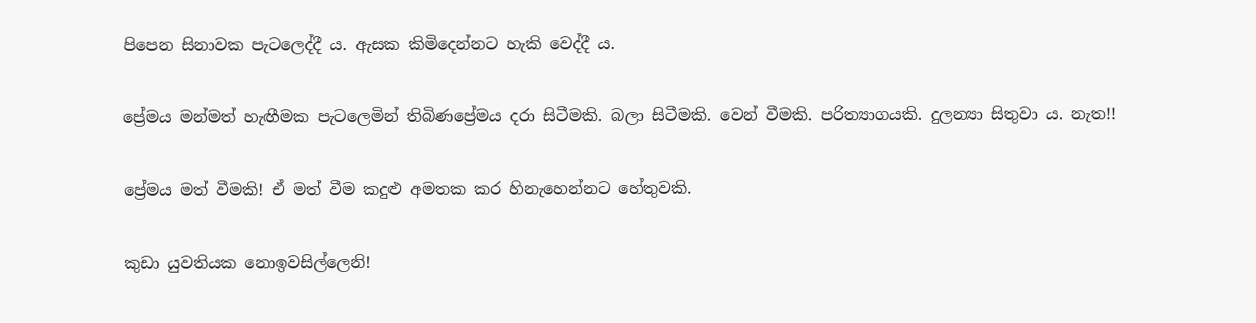පිපෙන සිනාවක පැටලෙද්දී ය. ඇසක කිමිදෙන්නට හැකි වෙද්දී ය.

ප්‍රේමය මන්මත් හැඟීමක පැටලෙමින් තිබිණප්‍රේමය දරා සිටීමකි. බලා සිටීමකි. වෙන් වීමකි. පරිත්‍යාගයකි. දුලන්‍යා සිතුවා ය. නැත!!

ප්‍රේමය මත් වීමකි! ඒ මත් වීම කදුළු අමතක කර හිනැහෙන්නට හේතුවකි.

කුඩා යුවතියක නොඉවසිල්ලෙනි!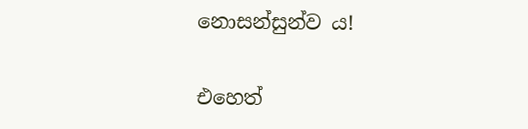නොසන්සුන්ව ය!

එහෙත්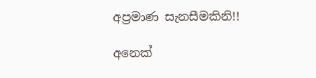අප්‍රමාණ සැනසීමකිනි!!

අනෙක්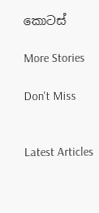කොටස්

More Stories

Don't Miss


Latest Articles